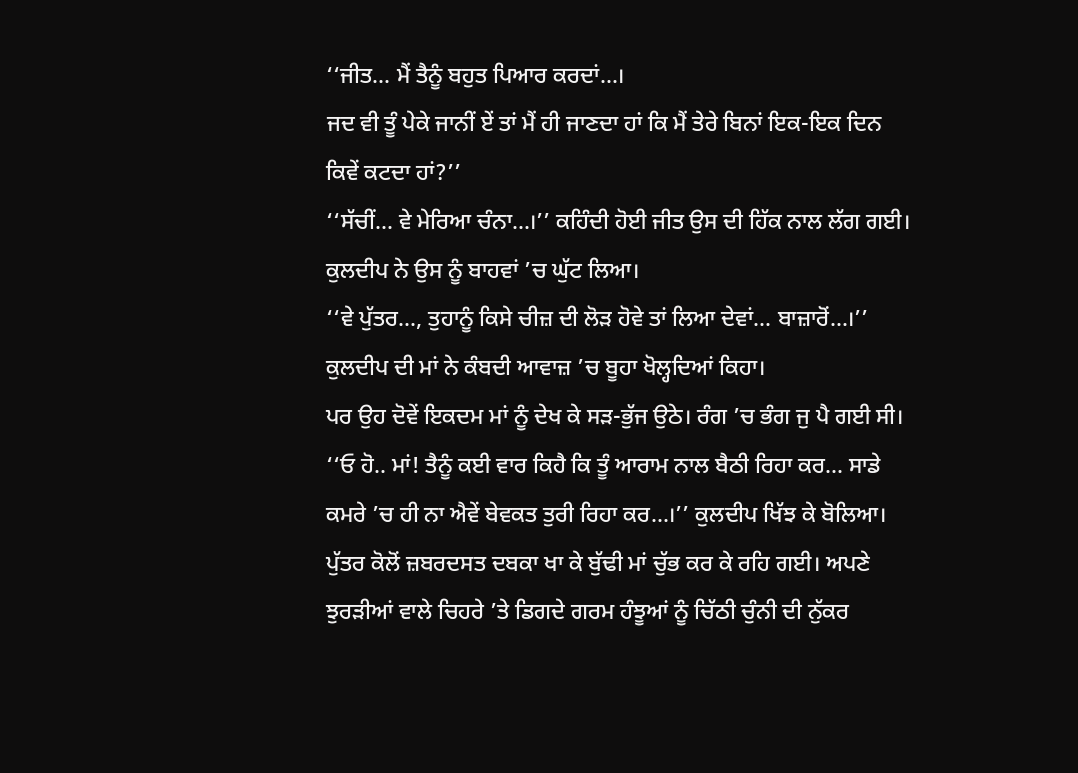‘‘ਜੀਤ... ਮੈਂ ਤੈਨੂੰ ਬਹੁਤ ਪਿਆਰ ਕਰਦਾਂ...।
ਜਦ ਵੀ ਤੂੰ ਪੇਕੇ ਜਾਨੀਂ ਏਂ ਤਾਂ ਮੈਂ ਹੀ ਜਾਣਦਾ ਹਾਂ ਕਿ ਮੈਂ ਤੇਰੇ ਬਿਨਾਂ ਇਕ-ਇਕ ਦਿਨ ਕਿਵੇਂ ਕਟਦਾ ਹਾਂ?’’
‘‘ਸੱਚੀਂ... ਵੇ ਮੇਰਿਆ ਚੰਨਾ...।’’ ਕਹਿੰਦੀ ਹੋਈ ਜੀਤ ਉਸ ਦੀ ਹਿੱਕ ਨਾਲ ਲੱਗ ਗਈ। ਕੁਲਦੀਪ ਨੇ ਉਸ ਨੂੰ ਬਾਹਵਾਂ ’ਚ ਘੁੱਟ ਲਿਆ।
‘‘ਵੇ ਪੁੱਤਰ..., ਤੁਹਾਨੂੰ ਕਿਸੇ ਚੀਜ਼ ਦੀ ਲੋੜ ਹੋਵੇ ਤਾਂ ਲਿਆ ਦੇਵਾਂ... ਬਾਜ਼ਾਰੋਂ...।’’ ਕੁਲਦੀਪ ਦੀ ਮਾਂ ਨੇ ਕੰਬਦੀ ਆਵਾਜ਼ ’ਚ ਬੂਹਾ ਖੋਲ੍ਹਦਿਆਂ ਕਿਹਾ।
ਪਰ ਉਹ ਦੋਵੇਂ ਇਕਦਮ ਮਾਂ ਨੂੰ ਦੇਖ ਕੇ ਸੜ-ਭੁੱਜ ਉਠੇ। ਰੰਗ ’ਚ ਭੰਗ ਜੁ ਪੈ ਗਈ ਸੀ।
‘‘ਓ ਹੋ.. ਮਾਂ! ਤੈਨੂੰ ਕਈ ਵਾਰ ਕਿਹੈ ਕਿ ਤੂੰ ਆਰਾਮ ਨਾਲ ਬੈਠੀ ਰਿਹਾ ਕਰ... ਸਾਡੇ ਕਮਰੇ ’ਚ ਹੀ ਨਾ ਐਵੇਂ ਬੇਵਕਤ ਤੁਰੀ ਰਿਹਾ ਕਰ...।’’ ਕੁਲਦੀਪ ਖਿੱਝ ਕੇ ਬੋਲਿਆ।
ਪੁੱਤਰ ਕੋਲੋਂ ਜ਼ਬਰਦਸਤ ਦਬਕਾ ਖਾ ਕੇ ਬੁੱਢੀ ਮਾਂ ਚੁੱਭ ਕਰ ਕੇ ਰਹਿ ਗਈ। ਅਪਣੇ ਝੁਰੜੀਆਂ ਵਾਲੇ ਚਿਹਰੇ ’ਤੇ ਡਿਗਦੇ ਗਰਮ ਹੰਝੂਆਂ ਨੂੰ ਚਿੱਠੀ ਚੁੰਨੀ ਦੀ ਨੁੱਕਰ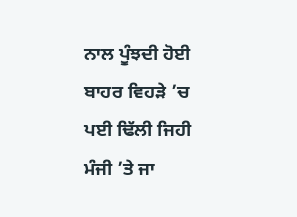ਨਾਲ ਪੂੰਝਦੀ ਹੋਈ ਬਾਹਰ ਵਿਹੜੇ ’ਚ ਪਈ ਢਿੱਲੀ ਜਿਹੀ ਮੰਜੀ ’ਤੇ ਜਾ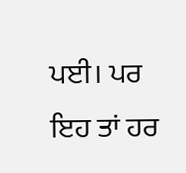ਪਈ। ਪਰ ਇਹ ਤਾਂ ਹਰ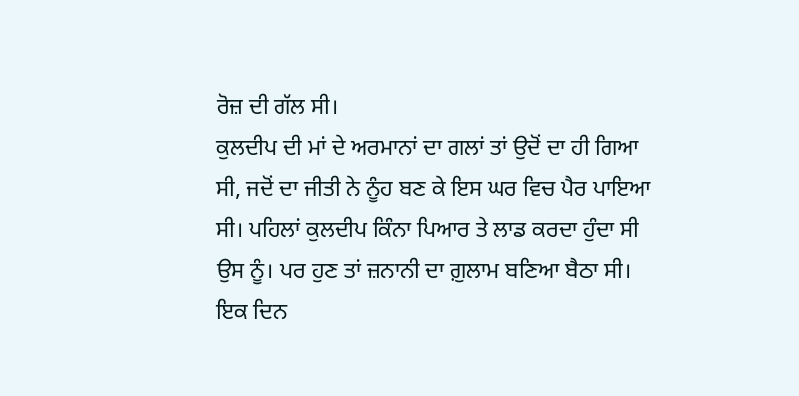ਰੋਜ਼ ਦੀ ਗੱਲ ਸੀ।
ਕੁਲਦੀਪ ਦੀ ਮਾਂ ਦੇ ਅਰਮਾਨਾਂ ਦਾ ਗਲਾਂ ਤਾਂ ਉਦੋਂ ਦਾ ਹੀ ਗਿਆ ਸੀ, ਜਦੋਂ ਦਾ ਜੀਤੀ ਨੇ ਨੂੰਹ ਬਣ ਕੇ ਇਸ ਘਰ ਵਿਚ ਪੈਰ ਪਾਇਆ ਸੀ। ਪਹਿਲਾਂ ਕੁਲਦੀਪ ਕਿੰਨਾ ਪਿਆਰ ਤੇ ਲਾਡ ਕਰਦਾ ਹੁੰਦਾ ਸੀ ਉਸ ਨੂੰ। ਪਰ ਹੁਣ ਤਾਂ ਜ਼ਨਾਨੀ ਦਾ ਗ਼ੁਲਾਮ ਬਣਿਆ ਬੈਠਾ ਸੀ।
ਇਕ ਦਿਨ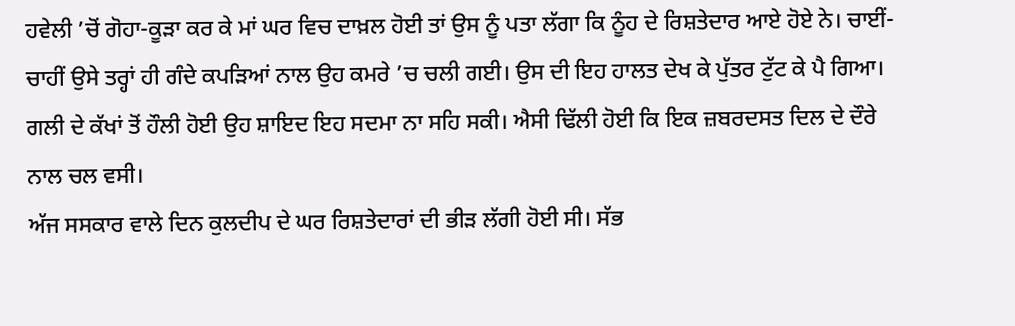ਹਵੇਲੀ ’ਚੋਂ ਗੋਹਾ-ਕੂੜਾ ਕਰ ਕੇ ਮਾਂ ਘਰ ਵਿਚ ਦਾਖ਼ਲ ਹੋਈ ਤਾਂ ਉਸ ਨੂੰ ਪਤਾ ਲੱਗਾ ਕਿ ਨੂੰਹ ਦੇ ਰਿਸ਼ਤੇਦਾਰ ਆਏ ਹੋਏ ਨੇ। ਚਾਈਂ-ਚਾਹੀਂ ਉਸੇ ਤਰ੍ਹਾਂ ਹੀ ਗੰਦੇ ਕਪੜਿਆਂ ਨਾਲ ਉਹ ਕਮਰੇ ’ਚ ਚਲੀ ਗਈ। ਉਸ ਦੀ ਇਹ ਹਾਲਤ ਦੇਖ ਕੇ ਪੁੱਤਰ ਟੁੱਟ ਕੇ ਪੈ ਗਿਆ।
ਗਲੀ ਦੇ ਕੱਖਾਂ ਤੋਂ ਹੌਲੀ ਹੋਈ ਉਹ ਸ਼ਾਇਦ ਇਹ ਸਦਮਾ ਨਾ ਸਹਿ ਸਕੀ। ਐਸੀ ਢਿੱਲੀ ਹੋਈ ਕਿ ਇਕ ਜ਼ਬਰਦਸਤ ਦਿਲ ਦੇ ਦੌਰੇ ਨਾਲ ਚਲ ਵਸੀ।
ਅੱਜ ਸਸਕਾਰ ਵਾਲੇ ਦਿਨ ਕੁਲਦੀਪ ਦੇ ਘਰ ਰਿਸ਼ਤੇਦਾਰਾਂ ਦੀ ਭੀੜ ਲੱਗੀ ਹੋਈ ਸੀ। ਸੱਭ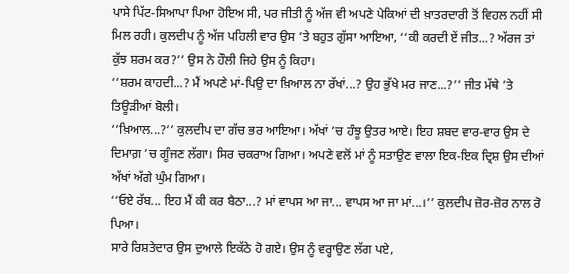ਪਾਸੇ ਪਿੱਟ-ਸਿਆਪਾ ਪਿਆ ਹੋਇਅ ਸੀ, ਪਰ ਜੀਤੀ ਨੂੰ ਅੱਜ ਵੀ ਅਪਣੇ ਪੇਕਿਆਂ ਦੀ ਖ਼ਾਤਰਦਾਰੀ ਤੋਂ ਵਿਹਲ ਨਹੀਂ ਸੀ ਮਿਲ ਰਹੀ। ਕੁਲਦੀਪ ਨੂੰ ਅੱਜ ਪਹਿਲੀ ਵਾਰ ਉਸ ’ਤੇ ਬਹੁਤ ਗੁੱਸਾ ਆਇਆ, ‘‘ਕੀ ਕਰਦੀ ਏਂ ਜੀਤ...? ਅੱਰਜ ਤਾਂ ਕੁੱਝ ਸ਼ਰਮ ਕਰ?’’ ਉਸ ਨੇ ਹੌਲੀ ਜਿਹੇ ਉਸ ਨੂੰ ਕਿਹਾ।
‘‘ਸ਼ਰਮ ਕਾਹਦੀ...? ਮੈਂ ਅਪਣੇ ਮਾਂ-ਪਿਉ ਦਾ ਖ਼ਿਆਲ ਨਾ ਰੱਖਾਂ...? ਉਹ ਭੁੱਖੇ ਮਰ ਜਾਣ...?’’ ਜੀਤ ਮੱਥੇ ’ਤੇ ਤਿਊੜੀਆਂ ਬੋਲੀ।
‘‘ਖ਼ਿਆਲ...?’’ ਕੁਲਦੀਪ ਦਾ ਗੱਚ ਭਰ ਆਇਆ। ਅੱਖਾਂ ’ਚ ਹੰਝੂ ਉਤਰ ਆਏ। ਇਹ ਸ਼ਬਦ ਵਾਰ-ਵਾਰ ਉਸ ਦੇ ਦਿਮਾਗ਼ ’ਚ ਗੂੰਜਣ ਲੱਗਾ। ਸਿਰ ਚਕਰਾਅ ਗਿਆ। ਅਪਣੇ ਵਲੋਂ ਮਾਂ ਨੂੰ ਸਤਾਉਣ ਵਾਲਾ ਇਕ-ਇਕ ਦ੍ਰਿਸ਼ ਉਸ ਦੀਆਂ ਅੱਖਾਂ ਅੱਗੇ ਘੁੰਮ ਗਿਆ।
‘‘ਓਏ ਰੱਬ... ਇਹ ਮੈਂ ਕੀ ਕਰ ਬੈਠਾ...? ਮਾਂ ਵਾਪਸ ਆ ਜਾ... ਵਾਪਸ ਆ ਜਾ ਮਾਂ...।’’ ਕੁਲਦੀਪ ਜ਼ੋਰ-ਜ਼ੋਰ ਨਾਲ ਰੋ ਪਿਆ।
ਸਾਰੇ ਰਿਸ਼ਤੇਦਾਰ ਉਸ ਦੁਆਲੇ ਇਕੱਠੇ ਹੋ ਗਏ। ਉਸ ਨੂੰ ਵਰ੍ਹਾਉਣ ਲੱਗ ਪਏ,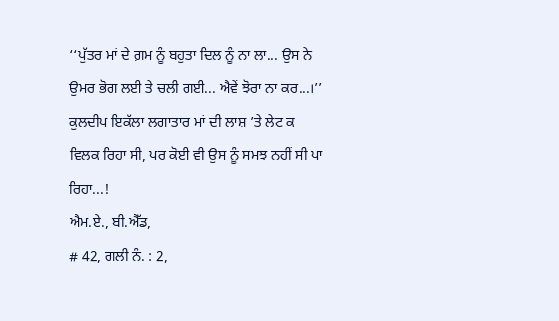‘‘ਪੁੱਤਰ ਮਾਂ ਦੇ ਗ਼ਮ ਨੂੰ ਬਹੁਤਾ ਦਿਲ ਨੂੰ ਨਾ ਲਾ... ਉਸ ਨੇ ਉਮਰ ਭੋਗ ਲਈ ਤੇ ਚਲੀ ਗਈ... ਐਵੇਂ ਝੋਰਾ ਨਾ ਕਰ...।’’
ਕੁਲਦੀਪ ਇਕੱਲਾ ਲਗਾਤਾਰ ਮਾਂ ਦੀ ਲਾਸ਼ ’ਤੇ ਲੇਟ ਕ ਵਿਲਕ ਰਿਹਾ ਸੀ, ਪਰ ਕੋਈ ਵੀ ਉਸ ਨੂੰ ਸਮਝ ਨਹੀਂ ਸੀ ਪਾ ਰਿਹਾ...!
ਐਮ.ਏ., ਬੀ.ਐੱਡ,
# 42, ਗਲੀ ਨੰ. : 2,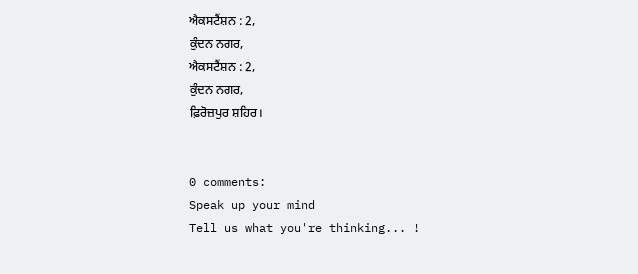ਐਕਸਟੈਂਸ਼ਨ : 2,
ਕੁੰਦਨ ਨਗਰ,
ਐਕਸਟੈਂਸ਼ਨ : 2,
ਕੁੰਦਨ ਨਗਰ,
ਫ਼ਿਰੋਜ਼ਪੁਰ ਸ਼ਹਿਰ।


0 comments:
Speak up your mind
Tell us what you're thinking... !